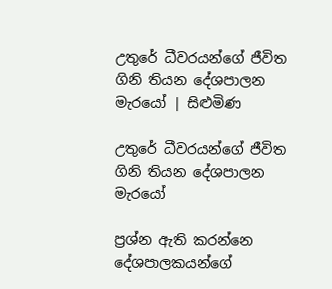උතුරේ ධීවරයන්ගේ ජීවිත ගිනි තියන දේශපාලන මැරයෝ | සිළුමිණ

උතුරේ ධීවරයන්ගේ ජීවිත ගිනි තියන දේශපාලන මැරයෝ

ප්‍රශ්න ඇති කරන්නෙ දේශපාලකයන්ගේ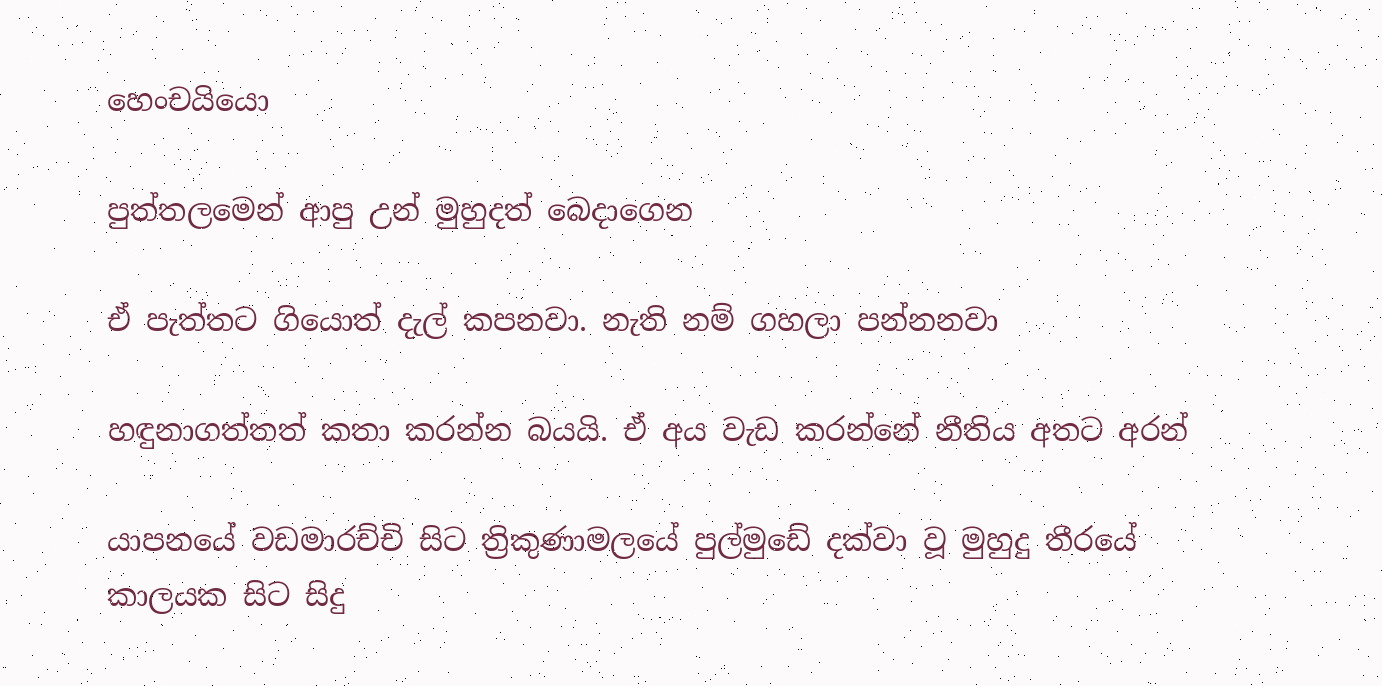හෙංචයියො

පුත්තලමෙන් ආපු උන් මුහුදත් බෙදාගෙන

ඒ පැත්තට ගියොත් දැල් කපනවා. නැති නම් ගහලා පන්නනවා

හඳුනාගත්තත් කතා කරන්න බයයි. ඒ අය වැඩ කරන්නේ නීතිය අතට අරන්

යාපනයේ වඩමාරච්චි සිට ත්‍රිකුණාමලයේ පුල්මුඩේ දක්වා වූ මුහුදු තීරයේ කාලයක සිට සිදු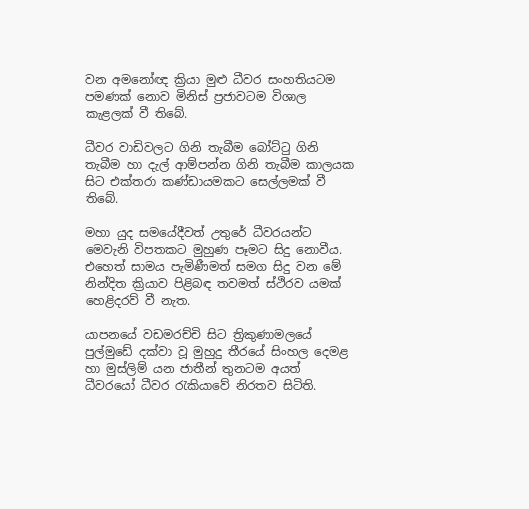වන අමනෝඥ ක්‍රියා මුළු ධීවර සංහතියටම පමණක් නොව මිනිස් ප්‍රජාවටම විශාල කැළලක් වී තිබේ.

ධීවර වාඩිවලට ගිනි තැබීම බෝට්ටු ගිනි තැබීම හා දැල් ආම්පන්න ගිනි තැබීම කාලයක සිට එක්තරා කණ්ඩායමකට සෙල්ලමක් වී තිබේ.

මහා යුද සමයේදීවත් උතුරේ ධීවරයන්ට මෙවැනි විපතකට මුහුණ පෑමට සිදු නොවීය. එහෙත් සාමය පැමිණීමත් සමග සිදු වන මේ නින්දිත ක්‍රියාව පිළිබඳ තවමත් ස්ථිරව යමක් හෙළිදරව් වී නැත.

යාපනයේ වඩමරච්චි සිට ත්‍රිකුණාමලයේ පුල්මුඩේ දක්වා වූ මුහුදු තීරයේ සිංහල දෙමළ හා මුස්ලිම් යන ජාතීන් තුනටම අයත් ධීවරයෝ ධීවර රැකියාවේ නිරතව සිටිති.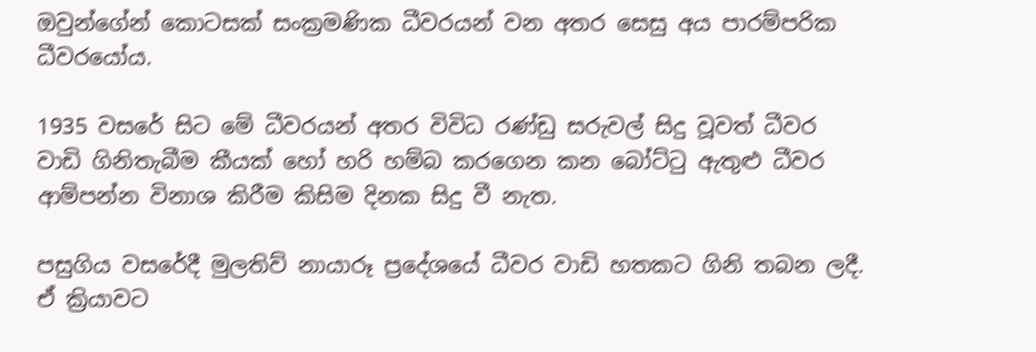ඔවුන්ගේන් කොටසක් සංක්‍රමණික ධීවරයන් වන අතර සෙසු අය පාරම්පරික ධීවරයෝය.

1935 වසරේ සිට මේ ධීවරයන් අතර විවිධ රණ්ඩු සරුවල් සිදු වූවත් ධීවර වාඩි ගිනිතැබීම කීයක් හෝ හරි හම්බ කරගෙන කන බෝට්ටු ඇතුළු ධීවර ආම්පන්න විනාශ කිරීම කිසිම දිනක සිදු වී නැත.

පසුගිය වසරේදී මුලතිව් නායාරූ ප්‍රදේශයේ ධීවර වාඩි හතකට ගිනි තබන ලදී. ඒ ක්‍රියාවට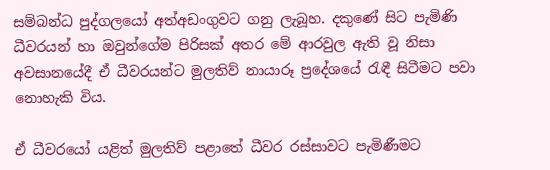සම්බන්ධ පුද්ගලයෝ අත්අඩංගුවට ගනු ලැබූහ. දකුණේ සිට පැමිණි ධීවරයන් හා ඔවුන්ගේම පිරිසක් අතර මේ ආරවුල ඇති වූ නිසා අවසානයේදී ඒ ධීවරයන්ට මුලතිව් නායාරූ ප්‍රදේශයේ රැඳී සිටීමට පවා නොහැකි විය.

ඒ ධීවරයෝ යළිත් මුලතිව් පළාතේ ධීවර රස්සාවට පැමිණීමට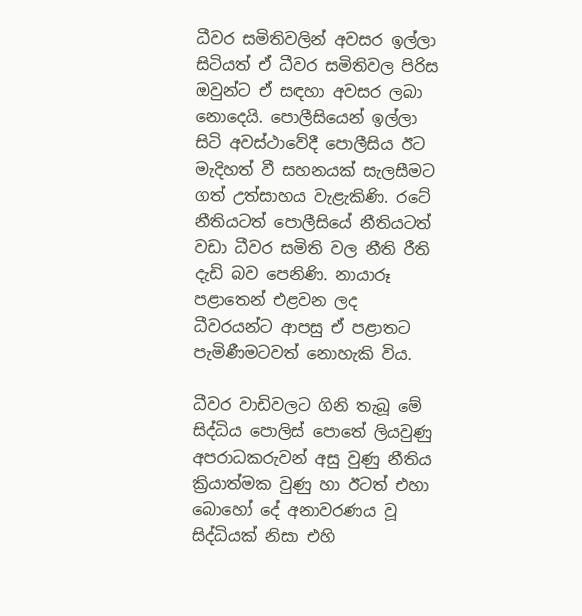ධීවර සමිතිවලින් අවසර ඉල්ලා සිටියත් ඒ ධීවර සමිතිවල පිරිස ඔවුන්ට ඒ සඳහා අවසර ලබා නොදෙයි. පොලීසියෙන් ඉල්ලා සිටි අවස්ථාවේදී පොලීසිය ඊට මැදිහත් වී සහනයක් සැලසීමට ගත් උත්සාහය වැළැකිණි. රටේ නීතියටත් පොලීසියේ නීතියටත් වඩා ධීවර සමිති වල නීති රීති දැඩි බව පෙනිණි. නායාරූ පළාතෙන් එළවන ලද ධීවරයන්ට ආපසු ඒ පළාතට පැමිණීමටවත් නොහැකි විය.

ධීවර වාඩිවලට ගිනි තැබූ මේ සිද්ධිය පොලිස් පොතේ ලියවුණු අපරාධකරුවන් අසු වුණු නීතිය ක්‍රියාත්මක වුණු හා ඊටත් එහා බොහෝ දේ අනාවරණය වූ සිද්ධියක් නිසා එහි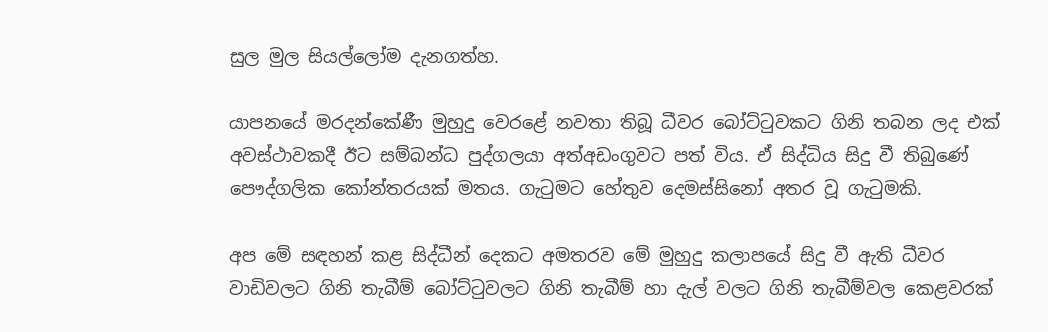සුල මුල සියල්ලෝම දැනගත්හ.

යාපනයේ මරදන්කේණී මුහුදු වෙරළේ නවතා තිබූ ධීවර බෝට්ටුවකට ගිනි තබන ලද එක් අවස්ථාවකදී ඊට සම්බන්ධ පුද්ගලයා අත්අඩංගුවට පත් විය. ඒ සිද්ධිය සිදු වී තිබුණේ පෞද්ගලික කෝන්තරයක් මතය. ගැටුමට හේතුව දෙමස්සිනෝ අතර වූ ගැටුමකි.

අප මේ සඳහන් කළ සිද්ධීන් දෙකට අමතරව මේ මුහුදු කලාපයේ සිදු වී ඇති ධීවර වාඩිවලට ගිනි තැබීම් බෝට්ටුවලට ගිනි තැබීම් හා දැල් වලට ගිනි තැබීම්වල කෙළවරක්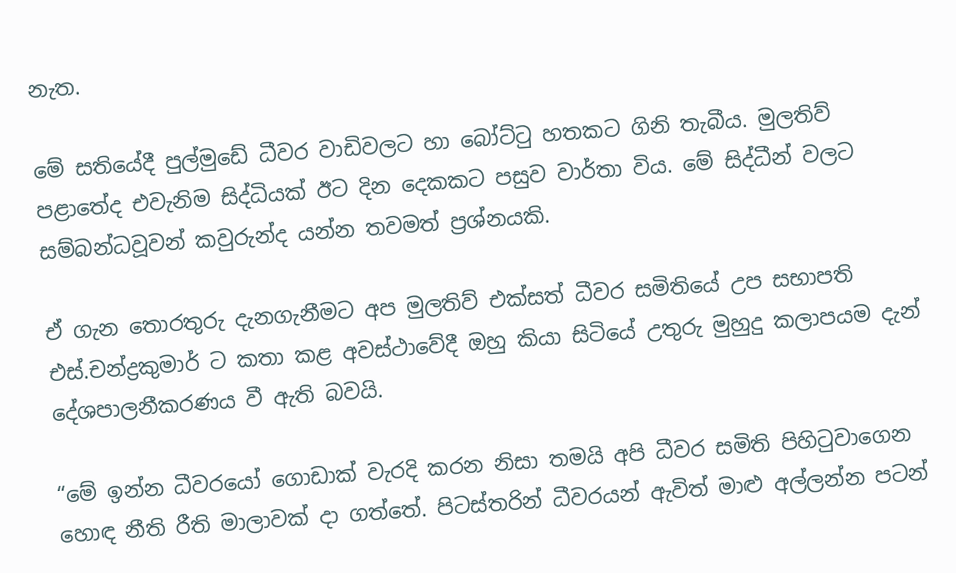නැත.

මේ සතියේදී පුල්මුඩේ ධීවර වාඩිවලට හා බෝට්ටු හතකට ගිනි තැබීය. මුලතිව් පළාතේද එවැනිම සිද්ධියක් ඊට දින දෙකකට පසුව වාර්තා විය. මේ සිද්ධීන් වලට සම්බන්ධවූවන් කවුරුන්ද යන්න තවමත් ප්‍රශ්නයකි.

ඒ ගැන තොරතුරු දැනගැනීමට අප මුලතිව් එක්සත් ධීවර සමිතියේ උප සභාපති එස්.චන්ද්‍රකුමාර් ට කතා කළ අවස්ථාවේදී ඔහු කියා සිටියේ උතුරු මුහුදු කලාපයම දැන් දේශපාලනීකරණය වී ඇති බවයි.

“මේ ඉන්න ධීවරයෝ ගොඩාක් වැරදි කරන නිසා තමයි අපි ධීවර සමිති පිහිටුවාගෙන හොඳ නීති රීති මාලාවක් දා ගත්තේ. පිටස්තරින් ධීවරයන් ඇවිත් මාළු අල්ලන්න පටන්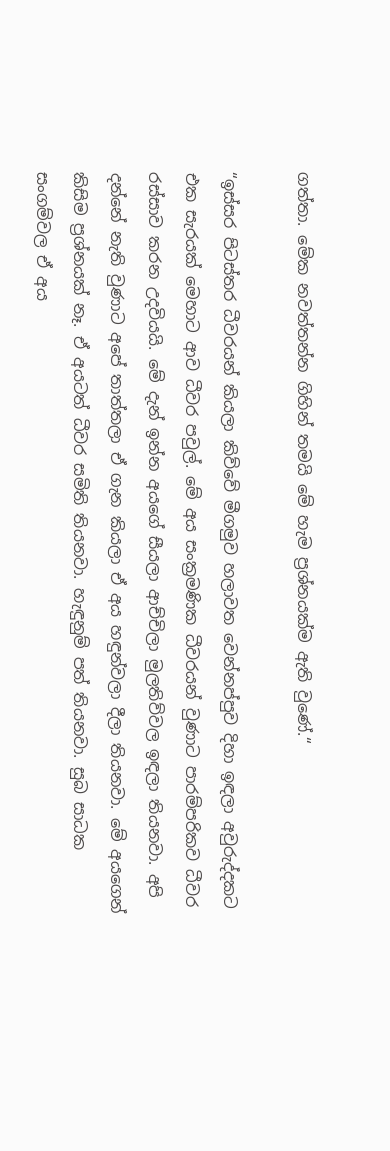ගත්තා. මේක නවත්තන්න ගිහින් තමයි මේ හැම ප්‍රශ්නයක්ම ඇති වුණේ.“

“ඉස්සර පිටස්තර ධීවරයන් කියලා කිව්වේ මීගමුව හලාවත වෙන්නප්පුව දිහා ඉඳලා අවුරුද්දකට එක සැරයක් මෙහාට ආව ධීවර පවුල්. මේ අය සංක්‍රමණික ධීවරයන් වුණාට පාරම්පරිකව ධීවර රස්සාව කරන උදවියයි. මේ දැන් ඉන්න අයගේ සීයලා ආච්චිලා මුලතිව්වල ඉඳලා තියනවා. අපි දන්නේ නැති වුණාට අපේ තාත්තලා ඒ ගැන කියලා ඒ අය හඳුන්වලා දීලා තියනවා. මේ අයගෙන් කිසිම ප්‍රශ්නයක් නෑ. ඒ අයටත් ධීවර සමිති තියනවා. හැඳුනුම් පත් තියනවා. සුබ සාධක සංගම්වල ඒ අය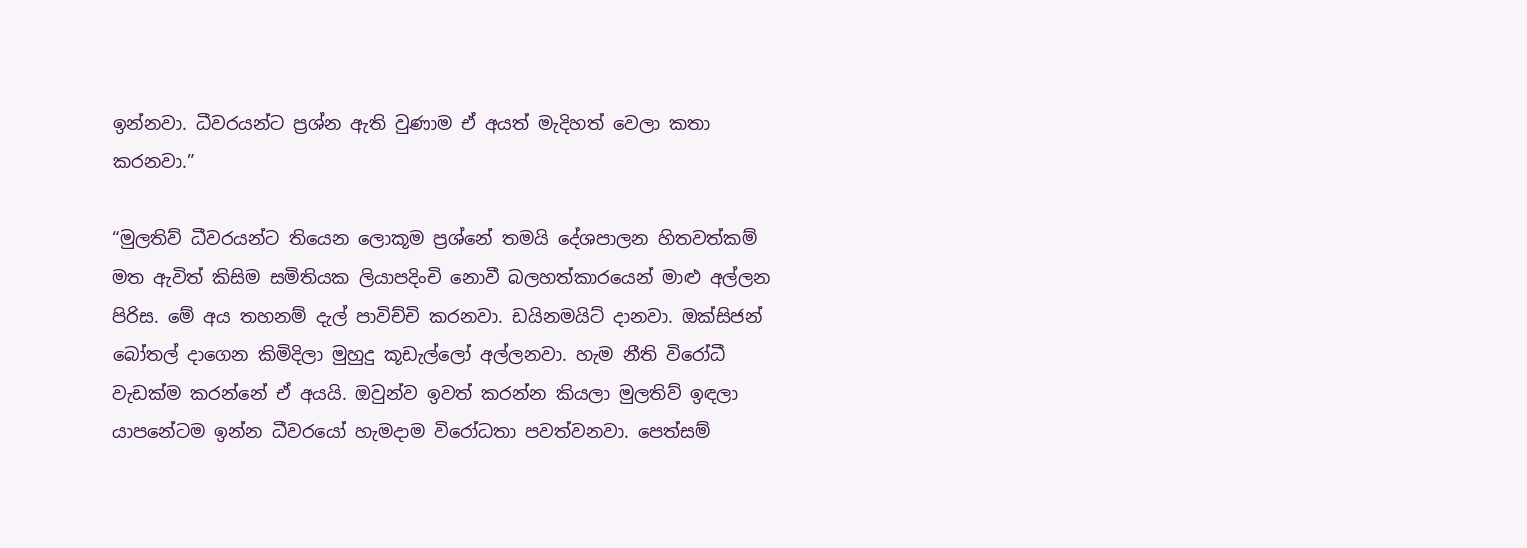ඉන්නවා. ධීවරයන්ට ප්‍රශ්න ඇති වුණාම ඒ අයත් මැදිහත් වෙලා කතා කරනවා.”

“මුලතිව් ධීවරයන්ට තියෙන ලොකූම ප්‍රශ්නේ තමයි දේශපාලන හිතවත්කම් මත ඇවිත් කිසිම සමිතියක ලියාපදිංචි නොවී බලහත්කාරයෙන් මාළු අල්ලන පිරිස. මේ අය තහනම් දැල් පාවිච්චි කරනවා. ඩයිනමයිට් දානවා. ඔක්සිජන් බෝතල් දාගෙන කිමිදිලා මුහුදු කූඩැල්ලෝ අල්ලනවා. හැම නීති විරෝධී වැඩක්ම කරන්නේ ඒ අයයි. ඔවුන්ව ඉවත් කරන්න කියලා මුලතිව් ඉඳලා යාපනේටම ඉන්න ධීවරයෝ හැමදාම විරෝධතා පවත්වනවා. පෙත්සම්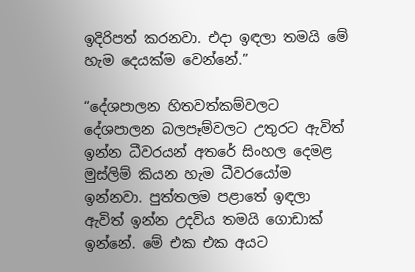ඉදිරිපත් කරනවා. එදා ඉඳලා තමයි මේ හැම දෙයක්ම වෙන්නේ.”

“දේශපාලන හිතවත්කම්වලට දේශපාලන බලපෑම්වලට උතුරට ඇවිත් ඉන්න ධීවරයන් අතරේ සිංහල දෙමළ මුස්ලිම් කියන හැම ධීවරයෝම ඉන්නවා. පුත්තලම පළාතේ ඉඳලා ඇවිත් ඉන්න උදවිය තමයි ගොඩාක් ඉන්නේ. මේ එක එක අයට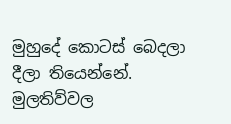මුහුදේ කොටස් බෙදලා දීලා තියෙන්නේ. මුලතිව්වල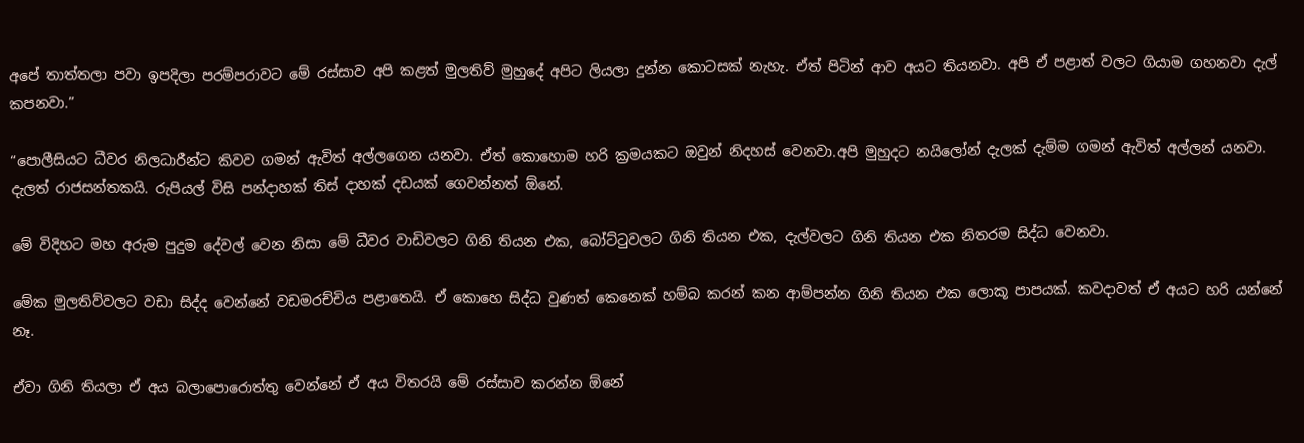අපේ තාත්තලා පවා ඉපදිලා පරම්පරාවට මේ රස්සාව අපි කළත් මුලතිව් මුහුදේ අපිට ලියලා දුන්න කොටසක් නැහැ. ඒත් පිටින් ආව අයට තියනවා. අපි ඒ පළාත් වලට ගියාම ගහනවා දැල් කපනවා.”

“පොලීසියට ධීවර නිලධාරීන්ට කිවව ගමන් ඇවිත් අල්ලගෙන යනවා. ඒත් කොහොම හරි ක්‍රමයකට ඔවුන් නිදහස් වෙනවා.අපි මුහුදට නයිලෝන් දැලක් දැම්ම ගමන් ඇවිත් අල්ලන් යනවා. දැලත් රාජසන්තකයි. රුපියල් විසි පන්දාහක් තිස් දාහක් දඩයක් ගෙවන්නත් ඕනේ.

මේ විදිහට මහ අරුම පුදුම දේවල් වෙන නිසා මේ ධීවර වාඩිවලට ගිනි තියන එක, බෝට්ටුවලට ගිනි තියන එක, දැල්වලට ගිනි තියන එක නිතරම සිද්ධ වෙනවා.

මේක මුලතිව්වලට වඩා සිද්ද වෙන්නේ වඩමරච්චිය පළාතෙයි. ඒ කොහෙ සිද්ධ වුණත් කෙනෙක් හම්බ කරන් කන ආම්පන්න ගිනි තියන එක ලොකූ පාපයක්. කවදාවත් ඒ අයට හරි යන්නේ නෑ.

ඒවා ගිනි තියලා ඒ අය බලාපොරොත්තු වෙන්නේ ඒ අය විතරයි මේ රස්සාව කරන්න ඕනේ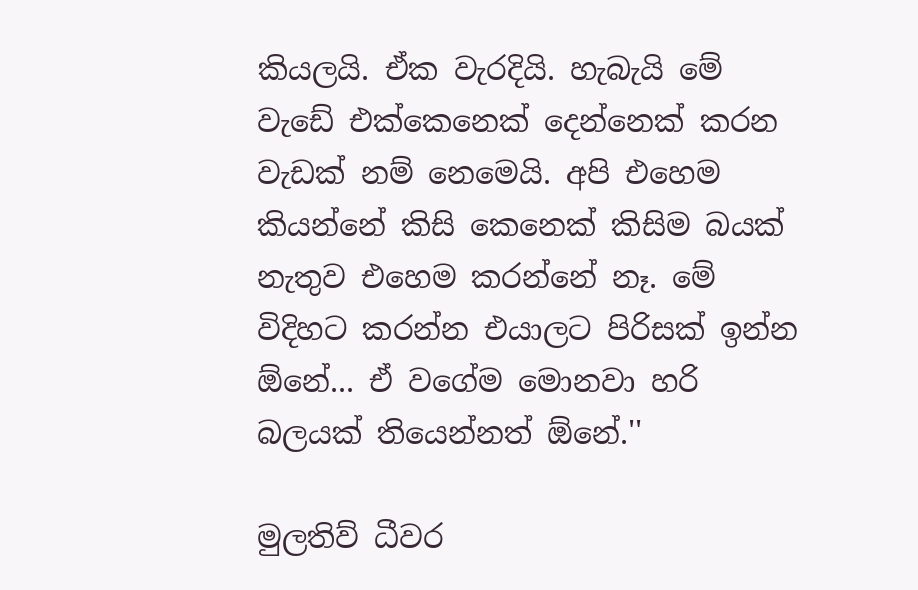කියලයි. ඒක වැරදියි. හැබැයි මේ වැඩේ එක්කෙනෙක් දෙන්නෙක් කරන වැඩක් නම් නෙමෙයි. අපි එහෙම කියන්නේ කිසි කෙනෙක් කිසිම බයක් නැතුව එහෙම කරන්නේ නෑ. මේ විදිහට කරන්න එයාලට පිරිසක් ඉන්න ඕනේ... ඒ වගේම මොනවා හරි බලයක් තියෙන්නත් ඕනේ.''

මුලතිව් ධීවර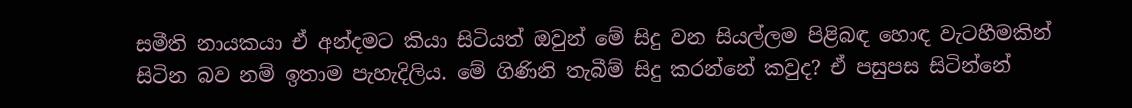සමීති නායකයා ඒ අන්දමට කියා සිටියත් ඔවුන් මේ සිදු වන සියල්ලම පිළිබඳ හොඳ වැටහීමකින් සිටින බව නම් ඉතාම පැහැදිලිය. මේ ගිණිනි තැබීම් සිදු කරන්නේ කවුද? ඒ පසුපස සිටින්නේ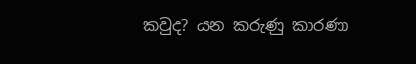කවුද? යන කරුණු කාරණා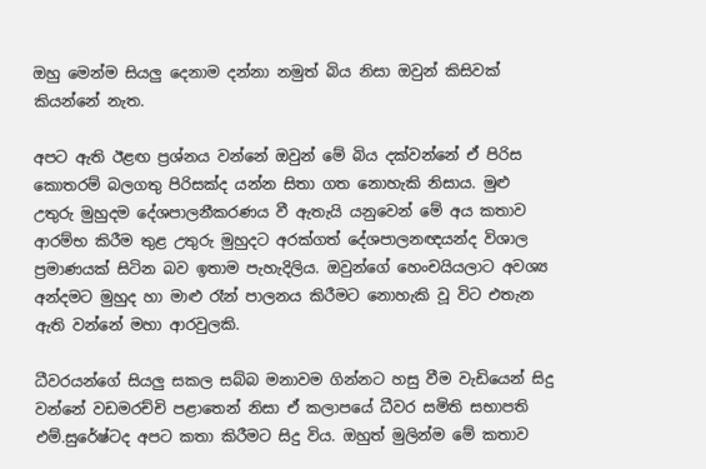ඔහු මෙන්ම සියලු දෙනාම දන්නා නමුත් බිය නිසා ඔවුන් කිසිවක් කියන්නේ නැත.

අපට ඇති ඊළඟ ප්‍රශ්නය වන්නේ ඔවුන් මේ බිය දක්වන්නේ ඒ පිරිස කොතරම් බලගතු පිරිසක්ද යන්න සිතා ගත නොහැකි නිසාය. මුළු උතුරු මුහුදම දේශපාලනීකරණය වී ඇතැයි යනුවෙන් මේ අය කතාව ආරම්භ කිරීම තුළ උතුරු මුහුදට අරක්ගත් දේශපාලනඥයන්ද විශාල ප්‍රමාණයක් සිටින බව ඉතාම පැහැදිලිය. ඔවුන්ගේ හෙංචයියලාට අවශ්‍ය අන්දමට මුහුද හා මාළු රෑන් පාලනය කිරීමට නොහැකි වූ විට එතැන ඇති වන්නේ මහා ආරවුලකි.

ධීවරයන්ගේ සියලු සකල සබ්බ මනාවම ගින්නට හසු වීම වැඩියෙන් සිදු වන්නේ වඩමරච්චි පළාතෙන් නිසා ඒ කලාපයේ ධීවර සමිති සභාපති එම්.සුරේෂ්ටද අපට කතා කිරීමට සිදු විය. ඔහුත් මුලින්ම මේ කතාව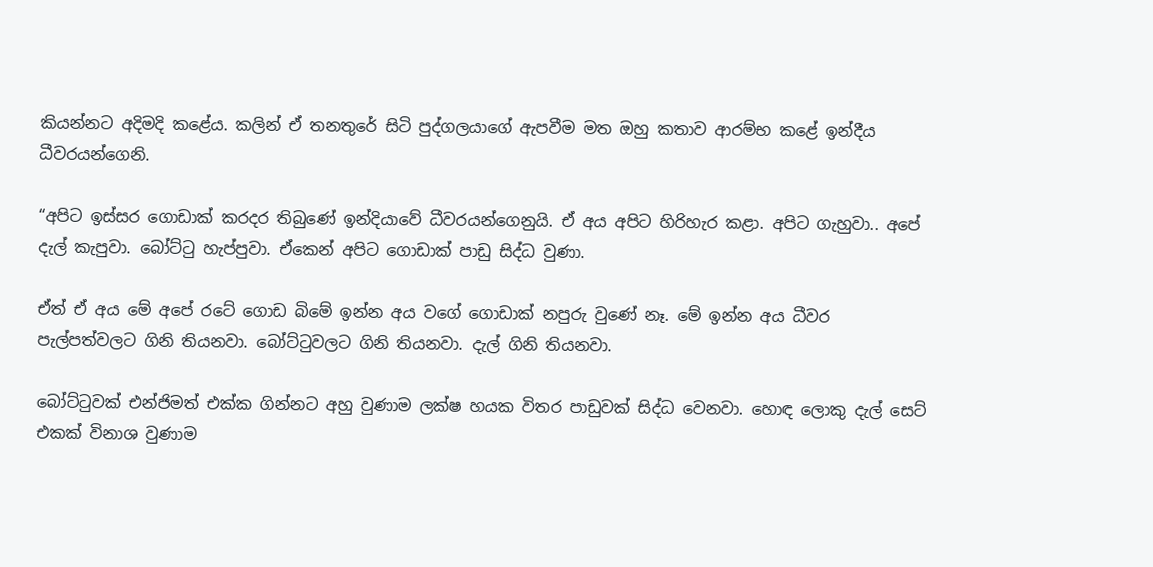කියන්නට අදිමදි කළේය. කලින් ඒ තනතුරේ සිටි පුද්ගලයාගේ ඇපවීම මත ඔහු කතාව ආරම්භ කළේ ඉන්දීය ධීවරයන්ගෙනි.

“අපිට ඉස්සර ගොඩාක් කරදර තිබුණේ ඉන්දියාවේ ධීවරයන්ගෙනුයි. ඒ අය අපිට හිරිහැර කළා. අපිට ගැහුවා.. අපේ දැල් කැපුවා. බෝට්ටු හැප්පුවා. ඒකෙන් අපිට ගොඩාක් පාඩු සිද්ධ වුණා.

ඒත් ඒ අය මේ අපේ රටේ ගොඩ බිමේ ඉන්න අය වගේ ගොඩාක් නපුරු වුණේ නෑ. මේ ඉන්න අය ධීවර පැල්පත්වලට ගිනි තියනවා. බෝට්ටුවලට ගිනි තියනවා. දැල් ගිනි තියනවා.

බෝට්ටුවක් එන්ජිමත් එක්ක ගින්නට අහු වුණාම ලක්ෂ හයක විතර පාඩුවක් සිද්ධ වෙනවා. හොඳ ලොකු දැල් සෙට් එකක් විනාශ වුණාම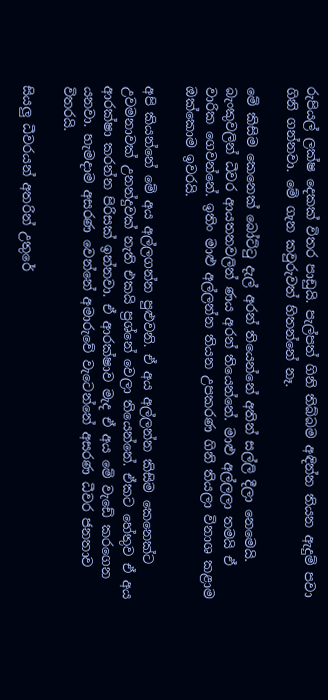රුපියල් ලක්ෂ දෙකක් විතර පාඩුයි. පැල්පත් ගිනි තිබ්බම අඳින්න තියන ඇදුම් පවා ගිනි ගන්නවා. මේ ගැන කවුරුවත් හිතන්නේ නෑ.

මේ කිසිම කෙනෙක් බෝට්ටු දැල් අරන් තියෙන්නේ අතින් සල්ලි දීලා නෙමෙයි. බැංකුවලින් ධීවර ආයතනවලින් ණය අරන් තියෙන්නේ. මාළු අල්ලලා තමයි ඒ වාරික ගෙවන්නේ. ඉතිං මාළු අල්ලන්න තියන උපකරණ ගිනි තියලා විනාශ කළාම ඔක්කොම ඉවරයි.

අපි කියන්නේ මේ අය අල්ලගන්න පුළුවනි. ඒ අය අල්ලන්න කිසිම කෙනෙක්ට උවමනාවක් උනන්දුවක් නැති එකයි ප්‍රශ්නේ වෙලා තියෙන්නේ. ඒකට හේතුව ඒ අය ආරක්ෂා කරන්න පිරිසක් ඉන්නවා. ඒ ආරක්ෂාව මැද ඒ අය මේ වැඩේ කරගෙන යනවා. හැමදාම අසරණ වෙන්නේ අමාරුවේ වැටෙන්නේ අසරණ ධීවර ජනතාව විතරයි.

සියලු ධීවරයන් අතරින් උතුරේ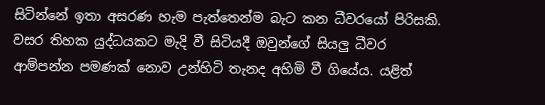සිටින්නේ ඉතා අසරණ හැම පැත්තෙන්ම බැට කන ධීවරයෝ පිරිසකි. වසර තිහක යුද්ධයකට මැදි වී සිටියදී ඔවුන්ගේ සියලු ධීවර ආම්පන්න පමණක් නොව උන්හිටි තැනද අහිමි වී ගියේය. යළිත්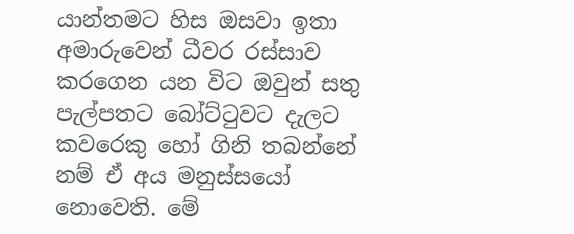යාන්තමට හිස ඔසවා ඉතා අමාරුවෙන් ධීවර රස්සාව කරගෙන යන විට ඔවුන් සතු පැල්පතට බෝට්ටුවට දැලට කවරෙකු හෝ ගිනි තබන්නේ නම් ඒ අය මනුස්සයෝ නොවෙති. මේ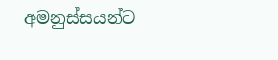අමනුස්සයන්ට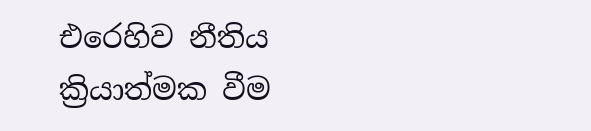එරෙහිව නීතිය ක්‍රියාත්මක වීම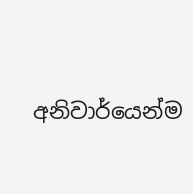අනිවාර්යෙන්ම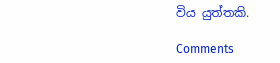විය යුත්තකි.

Comments